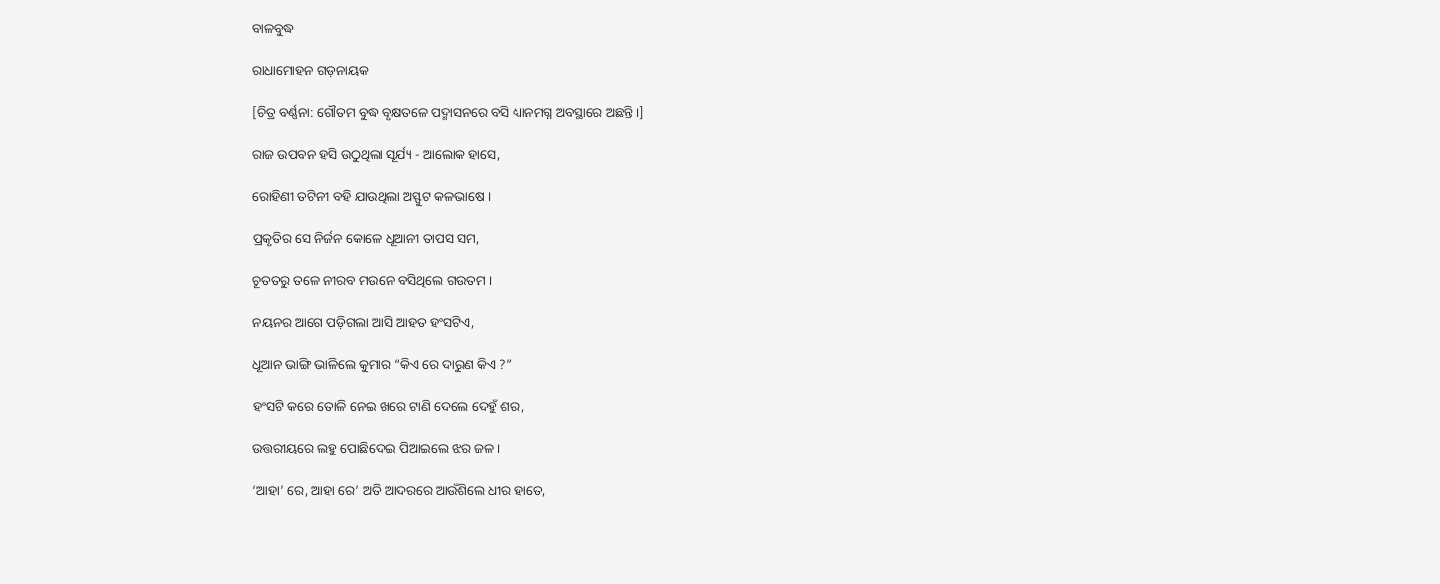ବାଳବୁଦ୍ଧ

ରାଧାମୋହନ ଗଡ଼ନାୟକ

[ଚିତ୍ର ବର୍ଣ୍ଣନା: ଗୌତମ ବୁଦ୍ଧ ବୃକ୍ଷତଳେ ପଦ୍ମାସନରେ ବସି ଧ୍ୟାନମଗ୍ନ ଅବସ୍ଥାରେ ଅଛନ୍ତି ।]

ରାଜ ଉପବନ ହସି ଉଠୁଥିଲା ସୂର୍ଯ୍ୟ - ଆଲୋକ ହାସେ,

ରୋହିଣୀ ତଟିନୀ ବହି ଯାଉଥିଲା ଅସ୍ଫୁଟ କଳଭାଷେ ।

ପ୍ରକୃତିର ସେ ନିର୍ଜନ କୋଳେ ଧୂଆନୀ ତାପସ ସମ,

ଚୂତତରୁ ତଳେ ନୀରବ ମଉନେ ବସିଥିଲେ ଗଉତମ ।

ନୟନର ଆଗେ ପଡ଼ିଗଲା ଆସି ଆହତ ହଂସଟିଏ,

ଧୂଆନ ଭାଙ୍ଗି ଭାଳିଲେ କୁମାର “କିଏ ରେ ଦାରୁଣ କିଏ ?”

ହଂସଟି କରେ ତୋଳି ନେଇ ଖରେ ଟାଣି ଦେଲେ ଦେହୁଁ ଶର,

ଉତ୍ତରୀୟରେ ଲହୁ ପୋଛିଦେଇ ପିଆଇଲେ ଝର ଜଳ ।

‘ଆହା’ ରେ, ଆହା ରେ’ ଅତି ଆଦରରେ ଆଉଁଶିଲେ ଧୀର ହାତେ,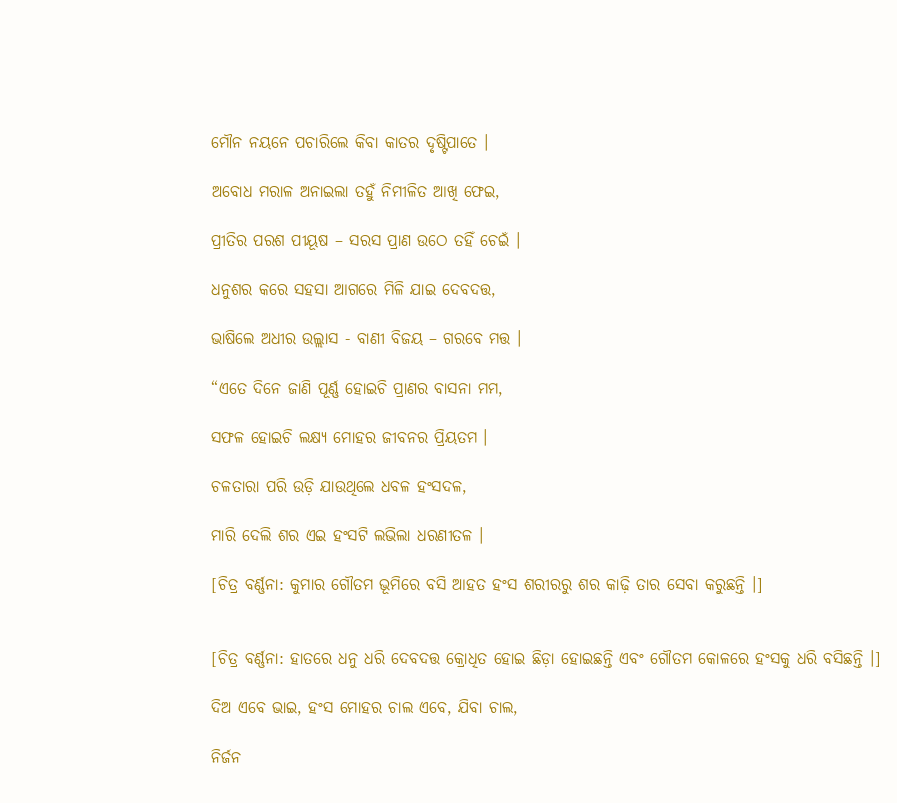ମୌନ ନୟନେ ପଚାରିଲେ କିବା କାତର ଦୃଷ୍ଟିପାତେ ।

ଅବୋଧ ମରାଳ ଅନାଇଲା ତହୁଁ ନିମୀଳିତ ଆଖି ଫେଇ,

ପ୍ରୀତିର ପରଶ ପୀୟୂଷ – ସରସ ପ୍ରାଣ ଉଠେ ତହିଁ ଚେଇଁ ।

ଧନୁଶର କରେ ସହସା ଆଗରେ ମିଳି ଯାଇ ଦେବଦତ୍ତ,

ଭାଷିଲେ ଅଧୀର ଉଲ୍ଲାସ - ବାଣୀ ବିଜୟ – ଗରବେ ମତ୍ତ ।

“ଏତେ ଦିନେ ଜାଣି ପୂର୍ଣ୍ଣ ହୋଇଚି ପ୍ରାଣର ବାସନା ମମ,

ସଫଳ ହୋଇଚି ଲକ୍ଷ୍ୟ ମୋହର ଜୀବନର ପ୍ରିୟତମ ।

ଚଳତାରା ପରି ଉଡ଼ି ଯାଉଥିଲେ ଧବଳ ହଂସଦଳ,

ମାରି ଦେଲି ଶର ଏଇ ହଂସଟି ଲଭିଲା ଧରଣୀତଳ ।

[ଚିତ୍ର ବର୍ଣ୍ଣନା: କୁମାର ଗୌତମ ଭୂମିରେ ବସି ଆହତ ହଂସ ଶରୀରରୁ ଶର କାଢ଼ି ତାର ସେବା କରୁଛନ୍ତି ।]


[ଚିତ୍ର ବର୍ଣ୍ଣନା: ହାତରେ ଧନୁ ଧରି ଦେବଦତ୍ତ କ୍ରୋଧିତ ହୋଇ ଛିଡ଼ା ହୋଇଛନ୍ତି ଏବଂ ଗୌତମ କୋଳରେ ହଂସକୁ ଧରି ବସିଛନ୍ତି ।]

ଦିଅ ଏବେ ଭାଇ, ହଂସ ମୋହର ଚାଲ ଏବେ, ଯିବା ଚାଲ,

ନିର୍ଜନ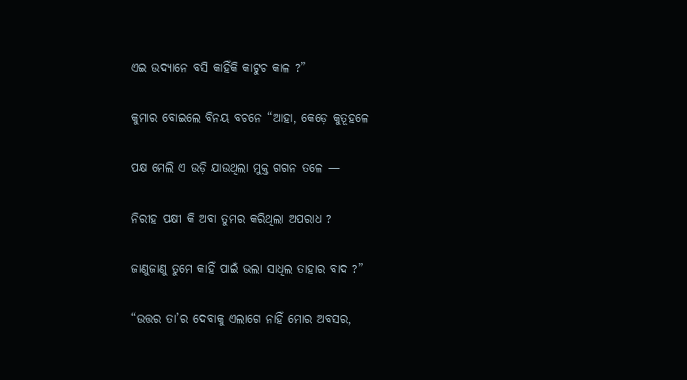ଏଇ ଉଦ୍ୟାନେ ବସି କାହିଁକି କାଟୁଚ କାଳ ?”

କୁମାର ବୋଇଲେ ବିନୟ ବଚନେ “ଆହା, କେଡ଼େ କୁତୂହଳେ

ପକ୍ଷ ମେଲି ଏ ଉଡ଼ି ଯାଉଥିଲା ମୁକ୍ତ ଗଗନ ତଳେ —

ନିରୀହ ପକ୍ଷୀ କି ଅବା ତୁମର କରିଥିଲା ଅପରାଧ ?

ଜାଣୁଜାଣୁ ତୁମେ କାହିଁ ପାଇଁ ଭଲା ସାଧିଲ ତାହାର ବାଦ ?”

“ଉତ୍ତର ତା’ର ଦେବାକୁ ଏଲାଗେ ନାହିଁ ମୋର ଅବସର,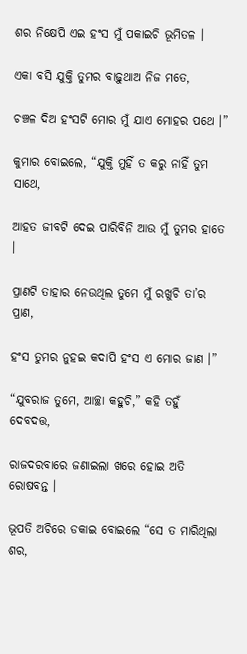ଶର ନିକ୍ଷେପି ଏଇ ହଂସ ମୁଁ ପକାଇଚି ଭୂମିତଳ ।

ଏକା ବସି ଯୁକ୍ତି ତୁମର ବାଢ଼ୁଥାଅ ନିଜ ମତେ,

ଚଞ୍ଚଳ ଦିଅ ହଂସଟି ମୋର ମୁଁ ଯାଏ ମୋହର ପଥେ ।”

କୁମାର ବୋଇଲେ, “ଯୁକ୍ତି ମୁହିଁ ତ କରୁ ନାହିଁ ତୁମ ସାଥେ,

ଆହତ ଜୀବଟି ଦେଇ ପାରିବିନି ଆଉ ମୁଁ ତୁମର ହାତେ ।

ପ୍ରାଣଟି ତାହାର ନେଉଥିଲ ତୁମେ ମୁଁ ରଖୁଚି ତା’ର ପ୍ରାଣ,

ହଂସ ତୁମର ନୁହଇ କଦାପି ହଂସ ଏ ମୋର ଜାଣ ।”

“ଯୁବରାଜ ତୁମେ, ଆଚ୍ଛା କହୁଚି,” କହି ତହୁଁ ଦେବଦତ୍ତ,

ରାଜଦରବାରେ ଜଣାଇଲା ଖରେ ହୋଇ ଅତି ରୋଷବନ୍ତ ।

ଭୂପତି ଅଚିରେ ଡକାଇ ବୋଇଲେ “ସେ ତ ମାରିଥିଲା ଶର,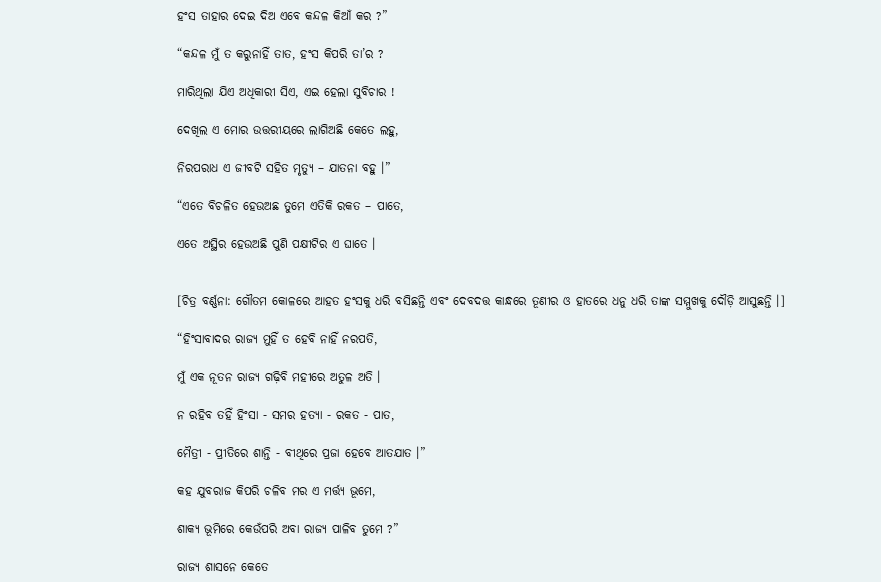ହଂସ ତାହାର ଦେଇ ଦିଅ ଏବେ କନ୍ଦଳ କିଆଁ କର ?”

“କନ୍ଦଳ ମୁଁ ତ କରୁନାହିଁ ତାତ, ହଂସ କିପରି ତା’ର ?

ମାରିଥିଲା ଯିଏ ଅଧିକାରୀ ସିଏ, ଏଇ ହେଲା ସୁବିଚାର !

ଦେଖିଲ ଏ ମୋର ଉତ୍ତରୀୟରେ ଲାଗିଅଛି କେତେ ଲହୁ,

ନିରପରାଧ ଏ ଜୀବଟି ସହିତ ମୃତ୍ୟୁ – ଯାତନା ବହୁ ।”

“ଏତେ ବିଚଳିତ ହେଉଅଛ ତୁମେ ଏତିକି ରକତ – ପାତେ,

ଏତେ ଅସ୍ଥିର ହେଉଅଛି ପୁଣି ପକ୍ଷୀଟିର ଏ ଘାତେ ।


[ଚିତ୍ର ବର୍ଣ୍ଣନା: ଗୌତମ କୋଳରେ ଆହତ ହଂସକୁ ଧରି ବସିଛନ୍ତି ଏବଂ ଦେବଦତ୍ତ କାନ୍ଧରେ ତୂଣୀର ଓ ହାତରେ ଧନୁ ଧରି ତାଙ୍କ ସମ୍ମୁଖକୁ ଦୌଡ଼ି ଆସୁଛନ୍ତି ।]

“ହିଂସାବାଦର ରାଜ୍ୟ ମୁହିଁ ତ ହେବି ନାହିଁ ନରପତି,

ମୁଁ ଏକ ନୂତନ ରାଜ୍ୟ ଗଢ଼ିବି ମହୀରେ ଅତୁଳ ଅତି ।

ନ ରହିବ ତହିଁ ହିଂସା - ସମର ହତ୍ୟା - ରକତ - ପାତ,

ମୈତ୍ରୀ - ପ୍ରୀତିରେ ଶାନ୍ତି - ବୀଥିରେ ପ୍ରଜା ହେବେ ଆତଯାତ ।”

କହ ଯୁବରାଜ କିପରି ଚଳିବ ମର ଏ ମର୍ତ୍ତ୍ୟ ଭୂମେ,

ଶାକ୍ୟ ଭୂମିରେ କେଉଁପରି ଅବା ରାଜ୍ୟ ପାଳିବ ତୁମେ ?”

ରାଜ୍ୟ ଶାସନେ କେତେ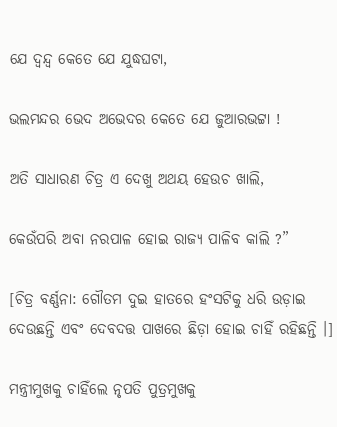ଯେ ଦ୍ବନ୍ଦ୍ବ କେତେ ଯେ ଯୁଦ୍ଧଘଟା,

ଭଲମନ୍ଦର ଭେଦ ଅଭେଦର କେତେ ଯେ ଜୁଆରଭଟ୍ଟା !

ଅତି ସାଧାରଣ ଚିତ୍ର ଏ ଦେଖୁ ଅଥୟ ହେଉଚ ଖାଲି,

କେଉଁପରି ଅବା ନରପାଳ ହୋଇ ରାଜ୍ୟ ପାଳିବ କାଲି ?”

[ଚିତ୍ର ବର୍ଣ୍ଣନା: ଗୌତମ ଦୁଇ ହାତରେ ହଂସଟିକୁ ଧରି ଉଡ଼ାଇ ଦେଉଛନ୍ତି ଏବଂ ଦେବଦତ୍ତ ପାଖରେ ଛିଡ଼ା ହୋଇ ଚାହିଁ ରହିଛନ୍ତି ।]

ମନ୍ତ୍ରୀମୁଖକୁ ଚାହିଁଲେ ନୃପତି ପୁତ୍ରମୁଖକୁ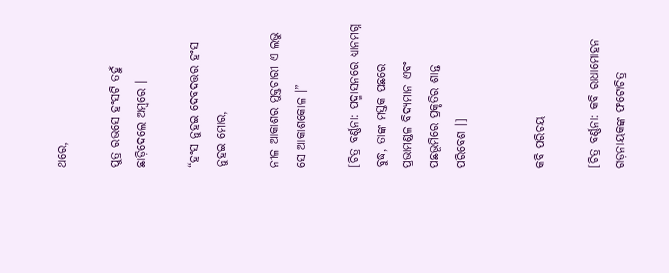ଥରେ,

ପୁତ୍ର ରଭସେ ହଂସଟି ତହୁଁ ଛାଡ଼ିଦେଲେ ଅମ୍ବରେ ।

“ହଂସ ନୁହଇ ଦେବଦତ୍ତର ହଂସ ନୁହଇ ମୋର,

ନୀଳ ଆକାଶର ମୁକ୍ତଚାରୀ ଏ ଲଭୁ ସେ ଆକାଶକୋଳ ।”

[ଚିତ୍ର ବର୍ଣ୍ଣନା: ପଦ୍ମାସନରେ ଧ୍ୟାନମଗ୍ନ ବୁଦ୍ଧ, ତାଙ୍କ ମସ୍ତକ ପଛରେ ପ୍ରଭାମଣ୍ଡଳ ବିଦ୍ୟମାନ ଏବଂ ପଛଭୂମିରେ ପ୍ରକୃତିର ଶାନ୍ତ ପରିବେଶ ।]


କବି ପରିଚୟ

[ଚିତ୍ର ବର୍ଣ୍ଣନା: କବି ରାଧାମୋହନ ଗଡ଼ନାୟକଙ୍କ ଫଟୋଚିତ୍ର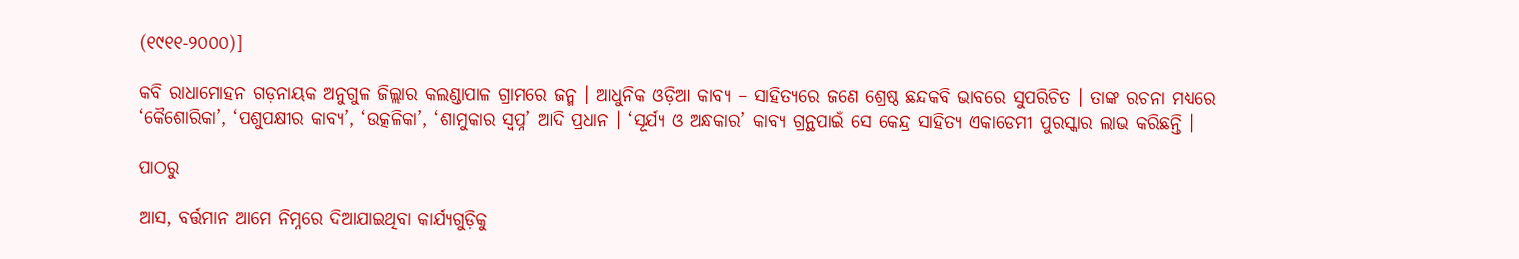(୧୯୧୧-୨୦୦୦)]

କବି ରାଧାମୋହନ ଗଡ଼ନାୟକ ଅନୁଗୁଳ ଜିଲ୍ଲାର କଲଣ୍ଡାପାଳ ଗ୍ରାମରେ ଜନ୍ମ । ଆଧୁନିକ ଓଡ଼ିଆ କାବ୍ୟ – ସାହିତ୍ୟରେ ଜଣେ ଶ୍ରେଷ୍ଠ ଛନ୍ଦକବି ଭାବରେ ସୁପରିଚିତ । ତାଙ୍କ ରଚନା ମଧ୍ୟରେ ‘କୈଶୋରିକା’, ‘ପଶୁପକ୍ଷୀର କାବ୍ୟ’, ‘ଉତ୍କଳିକା’, ‘ଶାମୁକାର ସ୍ୱପ୍ନ’ ଆଦି ପ୍ରଧାନ । ‘ସୂର୍ଯ୍ୟ ଓ ଅନ୍ଧକାର’ କାବ୍ୟ ଗ୍ରନ୍ଥପାଇଁ ସେ କେନ୍ଦ୍ର ସାହିତ୍ୟ ଏକାଡେମୀ ପୁରସ୍କାର ଲାଭ କରିଛନ୍ତି ।

ପାଠରୁ

ଆସ, ବର୍ତ୍ତମାନ ଆମେ ନିମ୍ନରେ ଦିଆଯାଇଥିବା କାର୍ଯ୍ୟଗୁଡ଼ିକୁ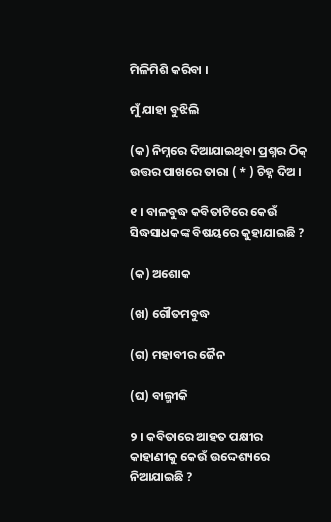ମିଳିମିଶି କରିବା ।

ମୁଁ ଯାହା ବୁଝିଲି

(କ) ନିମ୍ନରେ ଦିଆଯାଇଥିବା ପ୍ରଶ୍ନର ଠିକ୍ ଉତ୍ତର ପାଖରେ ତାରା ( * ) ଚିହ୍ନ ଦିଅ ।

୧ । ବାଳବୁଦ୍ଧ କବିତାଟିରେ କେଉଁ ସିଦ୍ଧସାଧକଙ୍କ ବିଷୟରେ କୁହାଯାଇଛି ?

(କ) ଅଶୋକ

(ଖ) ଗୌତମବୁଦ୍ଧ

(ଗ) ମହାବୀର ଜୈନ

(ଘ) ବାଲ୍ମୀକି

୨ । କବିତାରେ ଆହତ ପକ୍ଷୀର କାହାଣୀକୁ କେଉଁ ଉଦ୍ଦେଶ୍ୟରେ ନିଆଯାଇଛି ?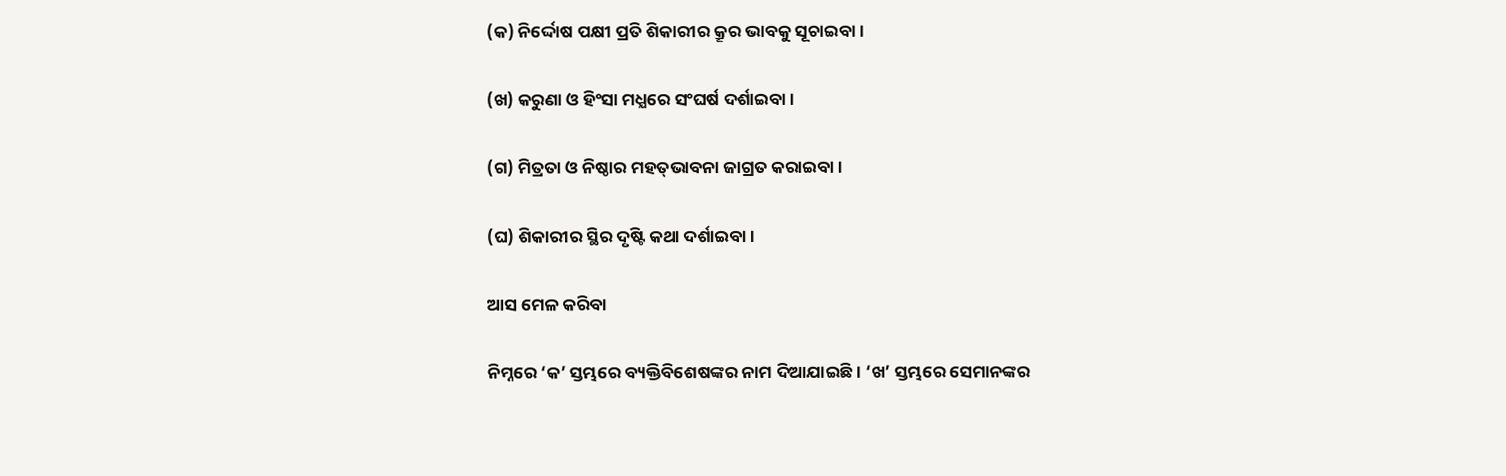(କ) ନିର୍ଦ୍ଦୋଷ ପକ୍ଷୀ ପ୍ରତି ଶିକାରୀର କ୍ରୂର ଭାବକୁ ସୂଚାଇବା ।

(ଖ) କରୁଣା ଓ ହିଂସା ମଧ୍ଯରେ ସଂଘର୍ଷ ଦର୍ଶାଇବା ।

(ଗ) ମିତ୍ରତା ଓ ନିଷ୍ଠାର ମହତ୍‌ଭାବନା ଜାଗ୍ରତ କରାଇବା ।

(ଘ) ଶିକାରୀର ସ୍ଥିର ଦୃଷ୍ଟି କଥା ଦର୍ଶାଇବା ।

ଆସ ମେଳ କରିବା

ନିମ୍ନରେ ‘କ’ ସ୍ତମ୍ଭରେ ବ୍ୟକ୍ତିବିଶେଷଙ୍କର ନାମ ଦିଆଯାଇଛି । ‘ଖ’ ସ୍ତମ୍ଭରେ ସେମାନଙ୍କର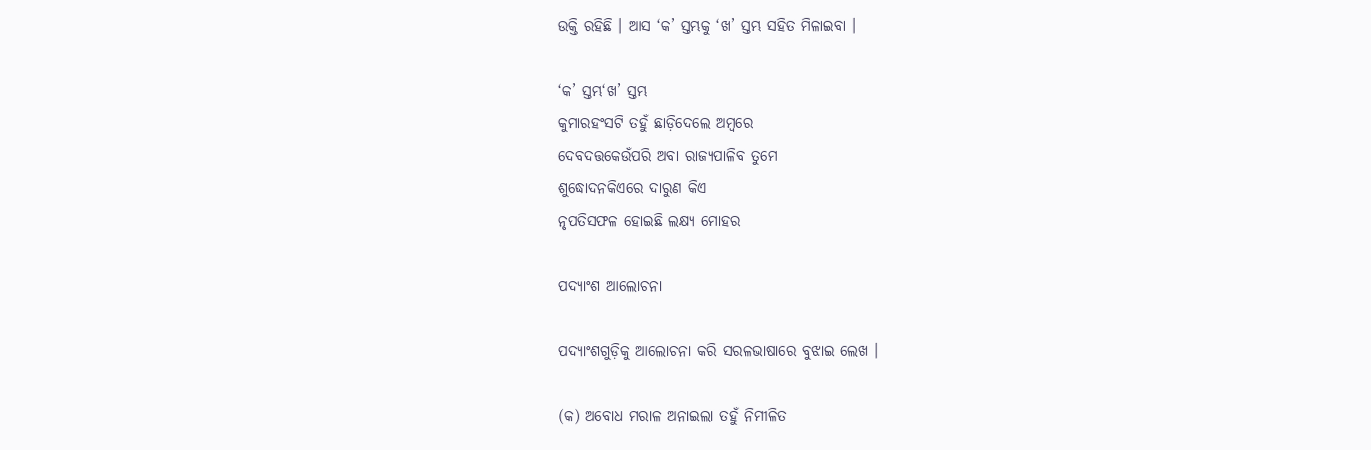ଉକ୍ତି ରହିଛି । ଆସ ‘କ’ ସ୍ତମ୍ଭକୁ ‘ଖ’ ସ୍ତମ୍ଭ ସହିତ ମିଳାଇବା ।

‘କ’ ସ୍ତମ୍ଭ‘ଖ’ ସ୍ତମ୍ଭ
କୁମାରହଂସଟି ତହୁଁ ଛାଡ଼ିଦେଲେ ଅମ୍ବରେ
ଦେବଦତ୍ତକେଉଁପରି ଅବା ରାଜ୍ୟପାଳିବ ତୁମେ
ଶୁଦ୍ଧୋଦନକିଏରେ ଦାରୁଣ କିଏ
ନୃପତିସଫଳ ହୋଇଛି ଲକ୍ଷ୍ୟ ମୋହର

ପଦ୍ୟାଂଶ ଆଲୋଚନା

ପଦ୍ୟାଂଶଗୁଡ଼ିକୁ ଆଲୋଚନା କରି ସରଳଭାଷାରେ ବୁଝାଇ ଲେଖ ।

(କ) ଅବୋଧ ମରାଳ ଅନାଇଲା ତହୁଁ ନିମୀଳିତ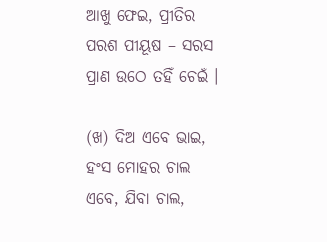ଆଖୁ ଫେଇ, ପ୍ରୀତିର ପରଶ ପୀୟୂଷ – ସରସ ପ୍ରାଣ ଉଠେ ତହିଁ ଚେଇଁ ।

(ଖ) ଦିଅ ଏବେ ଭାଇ, ହଂସ ମୋହର ଚାଲ ଏବେ, ଯିବା ଚାଲ,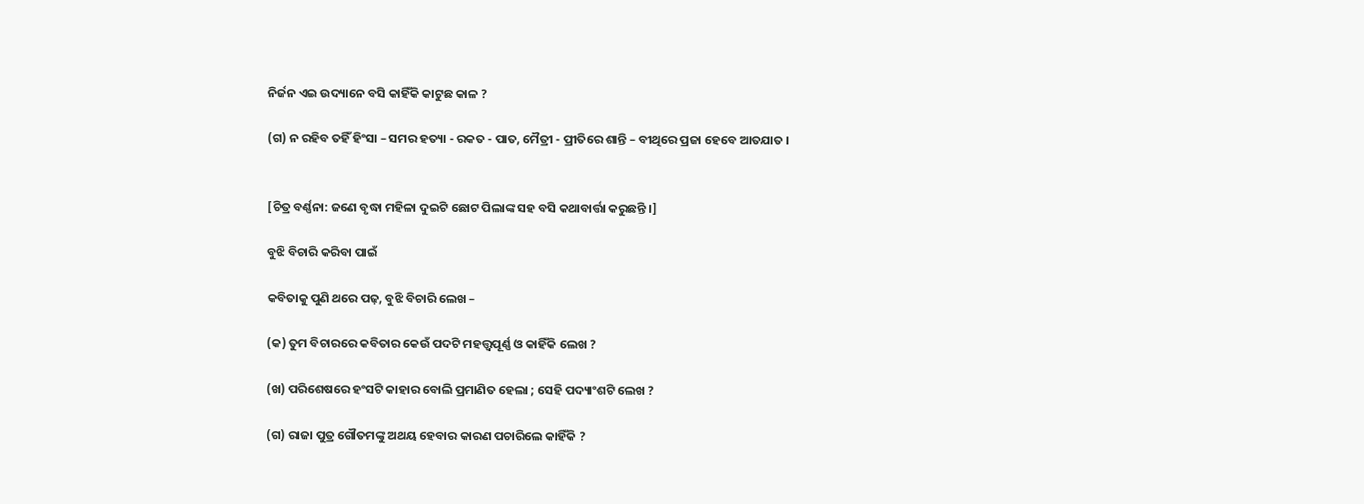ନିର୍ଜନ ଏଇ ଉଦ୍ୟାନେ ବସି କାହିଁକି କାଟୁଛ କାଳ ?

(ଗ) ନ ରହିବ ତହିଁ ହିଂସା – ସମର ହତ୍ୟା - ରକତ - ପାତ, ମୈତ୍ରୀ - ପ୍ରୀତିରେ ଶାନ୍ତି – ବୀଥିରେ ପ୍ରଜା ହେବେ ଆତଯାତ ।


[ଚିତ୍ର ବର୍ଣ୍ଣନା: ଜଣେ ବୃଦ୍ଧା ମହିଳା ଦୁଇଟି ଛୋଟ ପିଲାଙ୍କ ସହ ବସି କଥାବାର୍ତ୍ତା କରୁଛନ୍ତି ।]

ବୁଝି ବିଚାରି କରିବା ପାଇଁ

କବିତାକୁ ପୁଣି ଥରେ ପଢ଼, ବୁଝି ବିଚାରି ଲେଖ –

(କ) ତୁମ ବିଚାରରେ କବିତାର କେଉଁ ପଦଟି ମହତ୍ତ୍ୱପୂର୍ଣ୍ଣ ଓ କାହିଁକି ଲେଖ ?

(ଖ) ପରିଶେଷରେ ହଂସଟି କାହାର ବୋଲି ପ୍ରମାଣିତ ହେଲା ; ସେହି ପଦ୍ୟାଂଶଟି ଲେଖ ?

(ଗ) ରାଜା ପୁତ୍ର ଗୌତମଙ୍କୁ ଅଥୟ ହେବାର କାରଣ ପଚାରିଲେ କାହିଁକି ?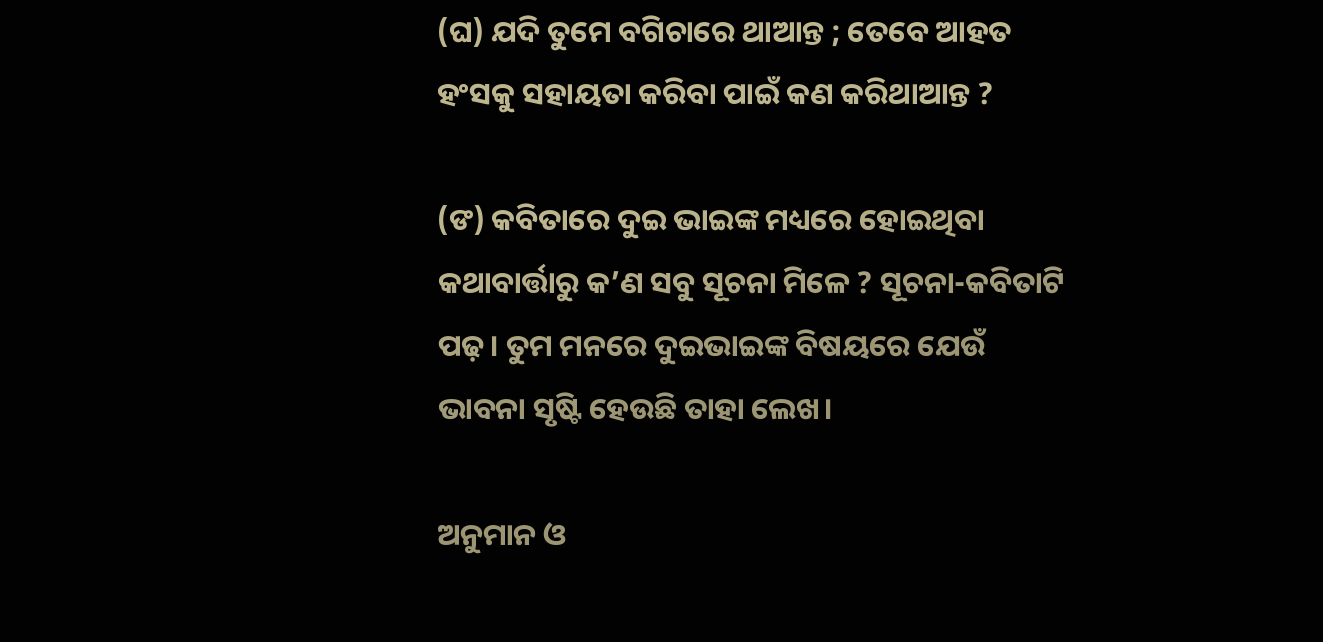(ଘ) ଯଦି ତୁମେ ବଗିଚାରେ ଥାଆନ୍ତ ; ତେବେ ଆହତ ହଂସକୁ ସହାୟତା କରିବା ପାଇଁ କଣ କରିଥାଆନ୍ତ ?

(ଙ) କବିତାରେ ଦୁଇ ଭାଇଙ୍କ ମଧ୍ୟରେ ହୋଇଥିବା କଥାବାର୍ତ୍ତାରୁ କ’ଣ ସବୁ ସୂଚନା ମିଳେ ? ସୂଚନା-କବିତାଟି ପଢ଼। ତୁମ ମନରେ ଦୁଇଭାଇଙ୍କ ବିଷୟରେ ଯେଉଁ ଭାବନା ସୃଷ୍ଟି ହେଉଛି ତାହା ଲେଖ।

ଅନୁମାନ ଓ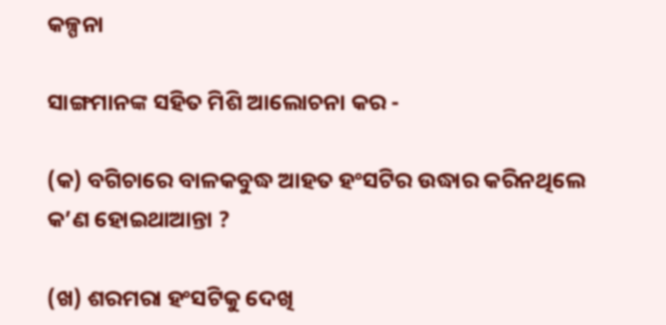କଳ୍ପନା

ସାଙ୍ଗମାନଙ୍କ ସହିତ ମିଶି ଆଲୋଚନା କର -

(କ) ବଗିଚାରେ ବାଳକବୁଦ୍ଧ ଆହତ ହଂସଟିର ଉଦ୍ଧାର କରିନଥିଲେ କ’ଣ ହୋଇଥାଆନ୍ତା ?

(ଖ) ଶରମରା ହଂସଟିକୁ ଦେଖି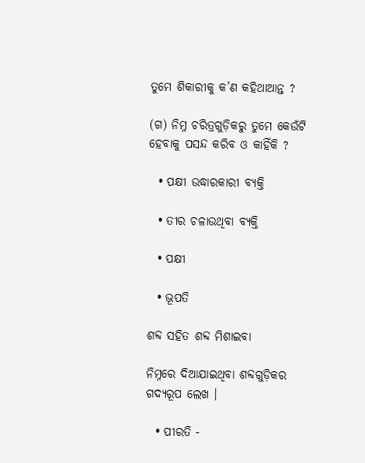ତୁମେ ଶିକାରୀକୁ କ’ଣ କହିଥାଆନ୍ତ ?

(ଗ) ନିମ୍ନ ଚରିତ୍ରଗୁଡ଼ିକରୁ ତୁମେ କେଉଁଟି ହେବାକୁ ପସନ୍ଦ କରିବ ଓ କାହିଁକି ?

  • ପକ୍ଷୀ ଉଦ୍ଧାରକାରୀ ବ୍ୟକ୍ତି

  • ତୀର ଚଳାଉଥିବା ବ୍ୟକ୍ତି

  • ପକ୍ଷୀ

  • ଭୂପତି

ଶବ୍ଦ ସହିତ ଶବ୍ଦ ମିଶାଇବା

ନିମ୍ନରେ ଦିଆଯାଇଥିବା ଶବ୍ଦଗୁଡ଼ିକର ଗଦ୍ୟରୂପ ଲେଖ ।

  • ପୀରତି -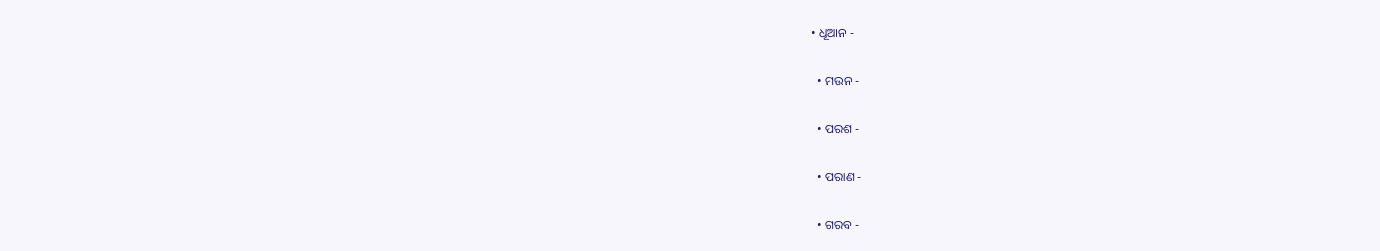• ଧୂଆନ -

  • ମଉନ -

  • ପରଶ -

  • ପରାଣ -

  • ଗରବ -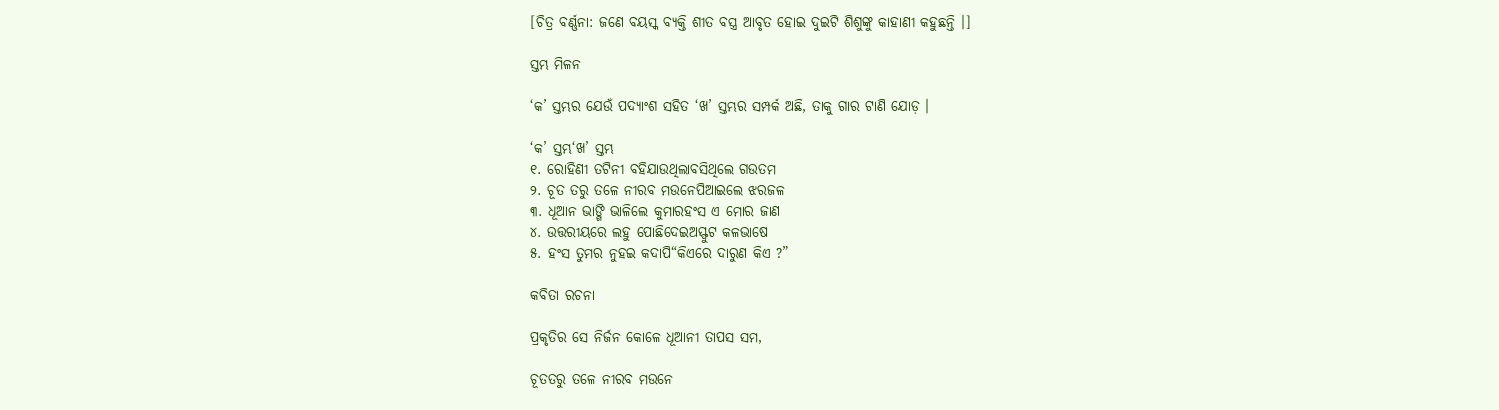[ଚିତ୍ର ବର୍ଣ୍ଣନା: ଜଣେ ବୟସ୍କ ବ୍ୟକ୍ତି ଶୀତ ବସ୍ତ୍ର ଆବୃତ ହୋଇ ଦୁଇଟି ଶିଶୁଙ୍କୁ କାହାଣୀ କହୁଛନ୍ତି ।]

ସ୍ତମ୍ଭ ମିଳନ

‘କ’ ସ୍ତମ୍ଭର ଯେଉଁ ପଦ୍ୟାଂଶ ସହିତ ‘ଖ’ ସ୍ତମ୍ଭର ସମ୍ପର୍କ ଅଛି, ତାକୁ ଗାର ଟାଣି ଯୋଡ଼ ।

‘କ’ ସ୍ତମ୍ଭ‘ଖ’ ସ୍ତମ୍ଭ
୧. ରୋହିଣୀ ତଟିନୀ ବହିଯାଉଥିଲାବସିଥିଲେ ଗଉତମ
୨. ଚୂତ ତରୁ ତଳେ ନୀରବ ମଉନେପିଆଇଲେ ଝରଜଳ
୩. ଧୂଆନ ଭାଙ୍ଗି ଭାଳିଲେ କୁମାରହଂସ ଏ ମୋର ଜାଣ
୪. ଉତ୍ତରୀୟରେ ଲହୁ ପୋଛିଦେଇଅସ୍ଫୁଟ କଳଭାଷେ
୫. ହଂସ ତୁମର ନୁହଇ କଦାପି“କିଏରେ ଦାରୁଣ କିଏ ?”

କବିତା ରଚନା

ପ୍ରକୃତିର ସେ ନିର୍ଜନ କୋଳେ ଧୂଆନୀ ତାପସ ସମ,

ଚୂତତରୁ ତଳେ ନୀରବ ମଉନେ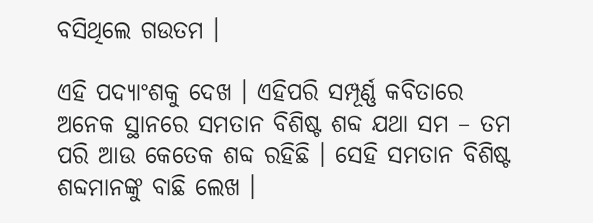ବସିଥିଲେ ଗଉତମ ।

ଏହି ପଦ୍ୟାଂଶକୁ ଦେଖ । ଏହିପରି ସମ୍ପୂର୍ଣ୍ଣ କବିତାରେ ଅନେକ ସ୍ଥାନରେ ସମତାନ ବିଶିଷ୍ଟ ଶବ୍ଦ ଯଥା ସମ – ତମ ପରି ଆଉ କେତେକ ଶବ୍ଦ ରହିଛି । ସେହି ସମତାନ ବିଶିଷ୍ଟ ଶବ୍ଦମାନଙ୍କୁ ବାଛି ଲେଖ ।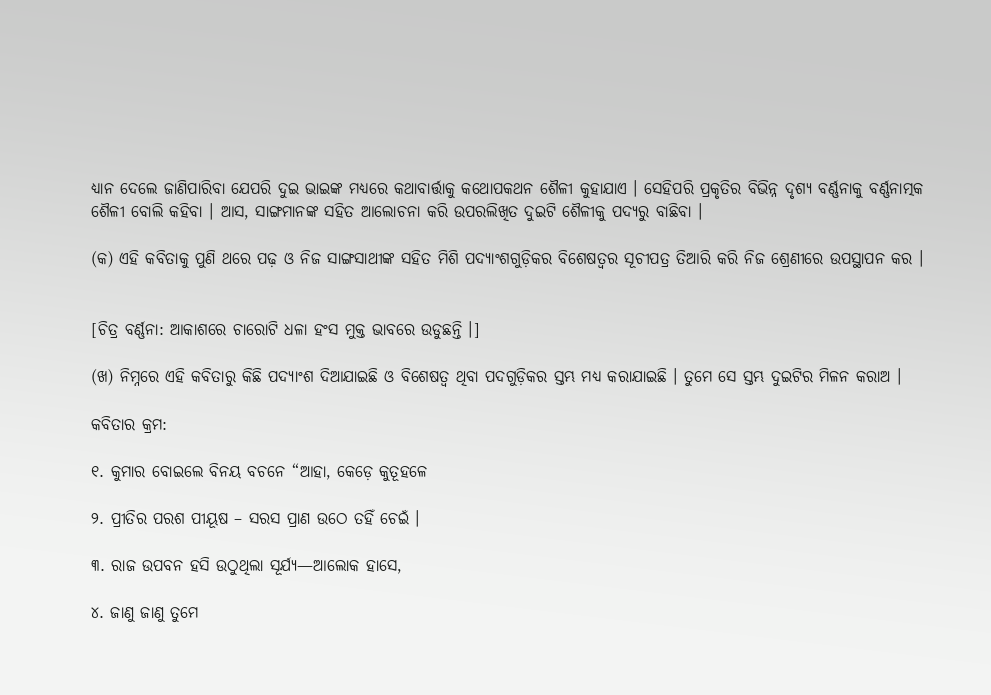ଧ୍ୟାନ ଦେଲେ ଜାଣିପାରିବା ଯେପରି ଦୁଇ ଭାଇଙ୍କ ମଧ୍ୟରେ କଥାବାର୍ତ୍ତାକୁ କଥୋପକଥନ ଶୈଳୀ କୁହାଯାଏ । ସେହିପରି ପ୍ରକୃତିର ବିଭିନ୍ନ ଦୃଶ୍ୟ ବର୍ଣ୍ଣନାକୁ ବର୍ଣ୍ଣନାତ୍ମକ ଶୈଳୀ ବୋଲି କହିବା । ଆସ, ସାଙ୍ଗମାନଙ୍କ ସହିତ ଆଲୋଚନା କରି ଉପରଲିଖିତ ଦୁଇଟି ଶୈଳୀକୁ ପଦ୍ୟରୁ ବାଛିବା ।

(କ) ଏହି କବିତାକୁ ପୁଣି ଥରେ ପଢ଼ ଓ ନିଜ ସାଙ୍ଗସାଥୀଙ୍କ ସହିତ ମିଶି ପଦ୍ୟାଂଶଗୁଡ଼ିକର ବିଶେଷତ୍ଵର ସୂଚୀପତ୍ର ତିଆରି କରି ନିଜ ଶ୍ରେଣୀରେ ଉପସ୍ଥାପନ କର ।


[ଚିତ୍ର ବର୍ଣ୍ଣନା: ଆକାଶରେ ଚାରୋଟି ଧଳା ହଂସ ମୁକ୍ତ ଭାବରେ ଉଡୁଛନ୍ତି ।]

(ଖ) ନିମ୍ନରେ ଏହି କବିତାରୁ କିଛି ପଦ୍ୟାଂଶ ଦିଆଯାଇଛି ଓ ବିଶେଷତ୍ଵ ଥିବା ପଦଗୁଡ଼ିକର ସ୍ତମ୍ଭ ମଧ୍ୟ କରାଯାଇଛି । ତୁମେ ସେ ସ୍ତମ୍ଭ ଦୁଇଟିର ମିଳନ କରାଅ ।

କବିତାର କ୍ରମ:

୧. କୁମାର ବୋଇଲେ ବିନୟ ବଚନେ “ଆହା, କେଡ଼େ କୁତୂହଳେ

୨. ପ୍ରୀତିର ପରଶ ପୀୟୂଷ – ସରସ ପ୍ରାଣ ଉଠେ ତହିଁ ଚେଇଁ ।

୩. ରାଜ ଉପବନ ହସି ଉଠୁଥିଲା ସୂର୍ଯ୍ୟ—ଆଲୋକ ହାସେ,

୪. ଜାଣୁ ଜାଣୁ ତୁମେ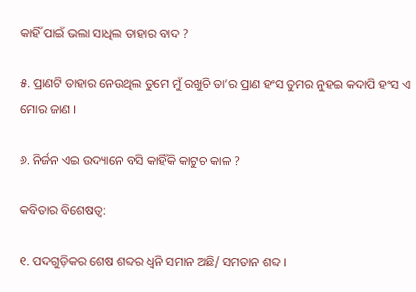କାହିଁ ପାଇଁ ଭଲା ସାଧିଲ ତାହାର ବାଦ ?

୫. ପ୍ରାଣଟି ତାହାର ନେଉଥିଲ ତୁମେ ମୁଁ ରଖୁଚି ତା’ର ପ୍ରାଣ ହଂସ ତୁମର ନୁହଇ କଦାପି ହଂସ ଏ ମୋର ଜାଣ ।

୬. ନିର୍ଜନ ଏଇ ଉଦ୍ୟାନେ ବସି କାହିଁକି କାଟୁଚ କାଳ ?

କବିତାର ବିଶେଷତ୍ୱ:

୧. ପଦଗୁଡ଼ିକର ଶେଷ ଶବ୍ଦର ଧ୍ୱନି ସମାନ ଅଛି/ ସମତାନ ଶବ୍ଦ ।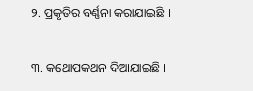୨. ପ୍ରକୃତିର ବର୍ଣ୍ଣନା କରାଯାଇଛି ।

୩. କଥୋପକଥନ ଦିଆଯାଇଛି ।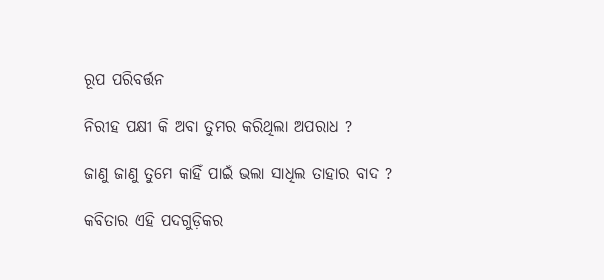ରୂପ ପରିବର୍ତ୍ତନ

ନିରୀହ ପକ୍ଷୀ କି ଅବା ତୁମର କରିଥିଲା ଅପରାଧ ?

ଜାଣୁ ଜାଣୁ ତୁମେ କାହିଁ ପାଇଁ ଭଲା ସାଧିଲ ତାହାର ବାଦ ?

କବିତାର ଏହି ପଦଗୁଡ଼ିକର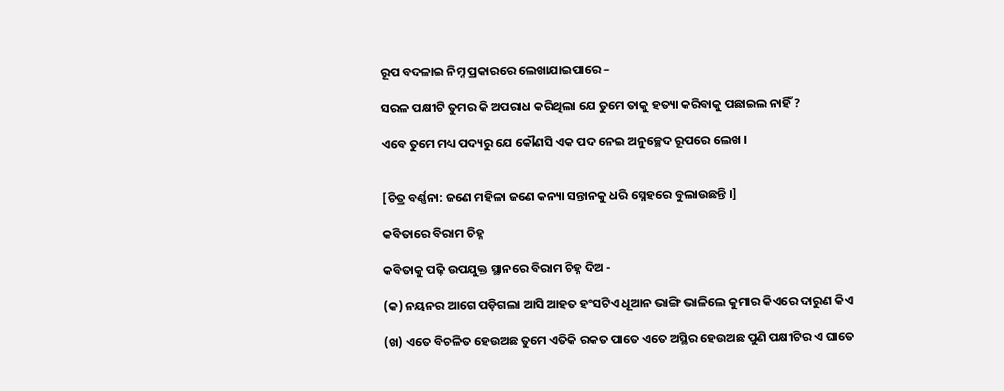ରୂପ ବଦଳାଇ ନିମ୍ନ ପ୍ରକାରରେ ଲେଖାଯାଇପାରେ –

ସରଳ ପକ୍ଷୀଟି ତୁମର କି ଅପରାଧ କରିଥିଲା ଯେ ତୁମେ ତାକୁ ହତ୍ୟା କରିବାକୁ ପଛାଇଲ ନାହିଁ ?

ଏବେ ତୁମେ ମଧ୍ୟ ପଦ୍ୟରୁ ଯେ କୌଣସି ଏକ ପଦ ନେଇ ଅନୁଚ୍ଛେଦ ରୂପରେ ଲେଖ ।


[ଚିତ୍ର ବର୍ଣ୍ଣନା: ଜଣେ ମହିଳା ଜଣେ କନ୍ୟା ସନ୍ତାନକୁ ଧରି ସ୍ନେହରେ ବୁଲାଉଛନ୍ତି ।]

କବିତାରେ ବିରାମ ଚିହ୍ନ

କବିତାକୁ ପଢ଼ି ଉପଯୁକ୍ତ ସ୍ଥାନରେ ବିରାମ ଚିହ୍ନ ଦିଅ -

(କ) ନୟନର ଆଗେ ପଡ଼ିଗଲା ଆସି ଆହତ ହଂସଟିଏ ଧୂଆନ ଭାଙ୍ଗି ଭାଳିଲେ କୁମାର କିଏରେ ଦାରୁଣ କିଏ

(ଖ) ଏତେ ବିଚଳିତ ହେଉଅଛ ତୁମେ ଏତିକି ରକତ ପାତେ ଏତେ ଅସ୍ଥିର ହେଉଅଛ ପୁଣି ପକ୍ଷୀଟିର ଏ ଘାତେ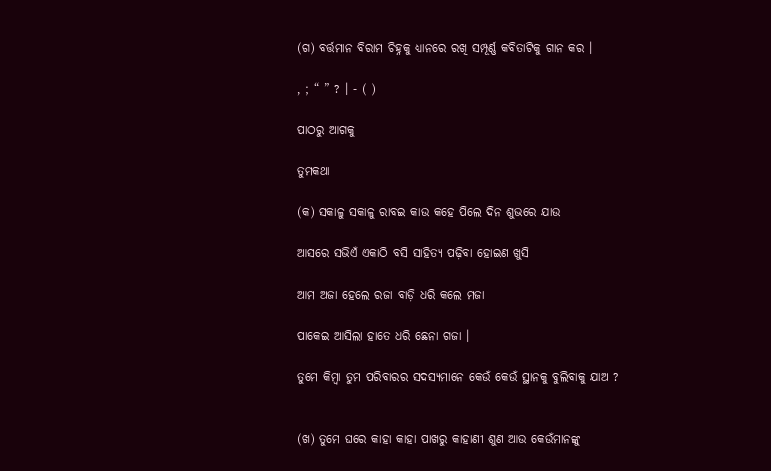(ଗ) ବର୍ତ୍ତମାନ ବିରାମ ଚିହ୍ନକୁ ଧ୍ୟାନରେ ରଖି ସମ୍ପୂର୍ଣ୍ଣ କବିତାଟିକୁ ଗାନ କର ।

, ; “ ” ? । - ( )

ପାଠରୁ ଆଗକୁ

ତୁମକଥା

(କ) ସକାଳୁ ସକାଳୁ ରାବଇ କାଉ କହେ ପିଲେ ଦିନ ଶୁଭରେ ଯାଉ

ଆସରେ ସଭିଏଁ ଏକାଠି ବସି ସାହିତ୍ୟ ପଢ଼ିବା ହୋଇଣ ଖୁସି

ଆମ ଅଜା ହେଲେ ରଜା ବାଡ଼ି ଧରି କଲେ ମଜା

ପାକେଇ ଆସିଲା ହାତେ ଧରି ଛେନା ଗଜା ।

ତୁମେ କିମ୍ବା ତୁମ ପରିବାରର ସଦସ୍ୟମାନେ କେଉଁ କେଉଁ ସ୍ଥାନକୁ ବୁଲିବାକୁ ଯାଅ ?


(ଖ) ତୁମେ ଘରେ କାହା କାହା ପାଖରୁ କାହାଣୀ ଶୁଣ ଆଉ କେଉଁମାନଙ୍କୁ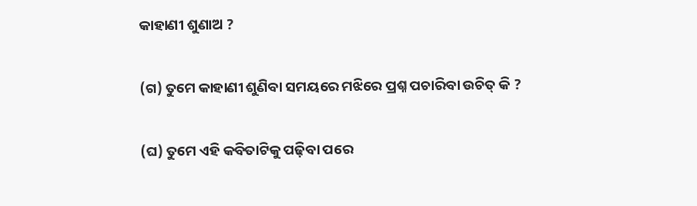କାହାଣୀ ଶୁଣାଅ ?

(ଗ) ତୁମେ କାହାଣୀ ଶୁଣିବା ସମୟରେ ମଝିରେ ପ୍ରଶ୍ନ ପଚାରିବା ଉଚିତ୍ କି ?

(ଘ) ତୁମେ ଏହି କବିତାଟିକୁ ପଢ଼ିବା ପରେ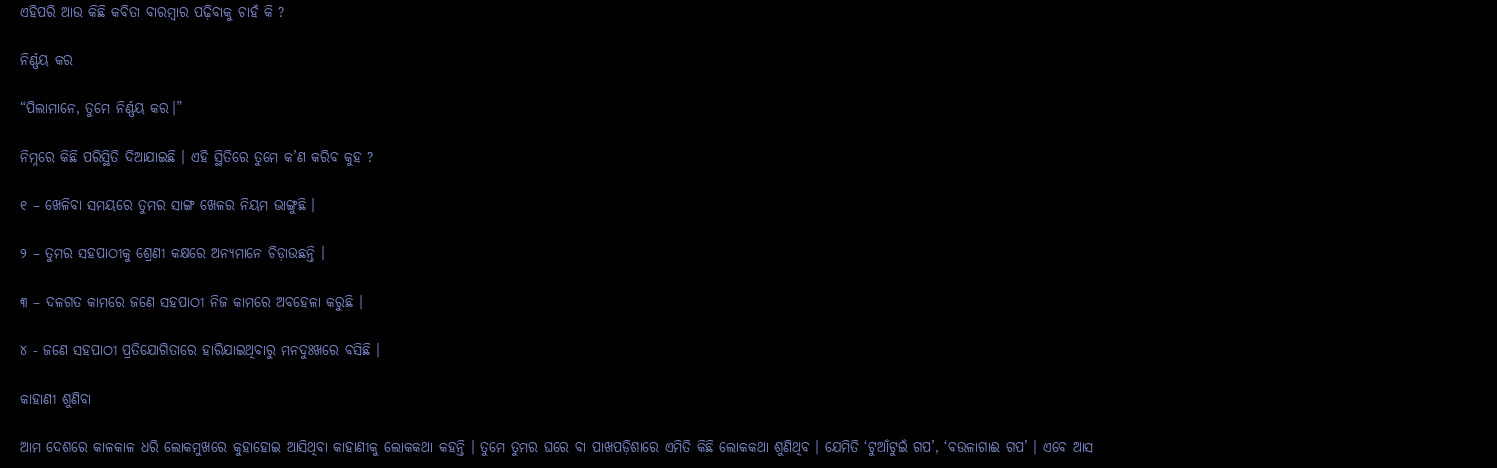ଏହିପରି ଆଉ କିଛି କବିତା ବାରମ୍ବାର ପଢ଼ିବାକୁ ଚାହଁ କି ?

ନିର୍ଣ୍ଣୟ କର

“ପିଲାମାନେ, ତୁମେ ନିର୍ଣ୍ଣୟ କର।”

ନିମ୍ନରେ କିଛି ପରିସ୍ଥିତି ଦିଆଯାଇଛି । ଏହି ସ୍ଥିତିରେ ତୁମେ କ’ଣ କରିବ କୁହ ?

୧ – ଖେଳିବା ସମୟରେ ତୁମର ସାଙ୍ଗ ଖେଳର ନିୟମ ଭାଙ୍ଗୁଛି ।

୨ – ତୁମର ସହପାଠୀକୁ ଶ୍ରେଣୀ କକ୍ଷରେ ଅନ୍ୟମାନେ ଚିଡ଼ାଉଛନ୍ତି ।

୩ – ଦଳଗତ କାମରେ ଜଣେ ସହପାଠୀ ନିଜ କାମରେ ଅବହେଳା କରୁଛି ।

୪ - ଜଣେ ସହପାଠୀ ପ୍ରତିଯୋଗିତାରେ ହାରିଯାଇଥିବାରୁ ମନଦୁଃଖରେ ବସିଛି ।

କାହାଣୀ ଶୁଣିବା

ଆମ ଦେଶରେ କାଳକାଳ ଧରି ଲୋକମୁଖରେ କୁହାହୋଇ ଆସିଥିବା କାହାଣୀକୁ ଲୋକକଥା କହନ୍ତି । ତୁମେ ତୁମର ଘରେ ବା ପାଖପଡ଼ିଶାରେ ଏମିତି କିଛି ଲୋକକଥା ଶୁଣିଥିବ । ଯେମିତି ‘ଟୁଆଁଟୁଇଁ ଗପ’, ‘ବଉଳାଗାଈ ଗପ’ । ଏବେ ଆସ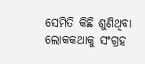ସେମିତି କିଛି ଶୁଣିଥିବା ଲୋକକଥାକୁ ସଂଗ୍ରହ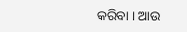କରିବା । ଆଉ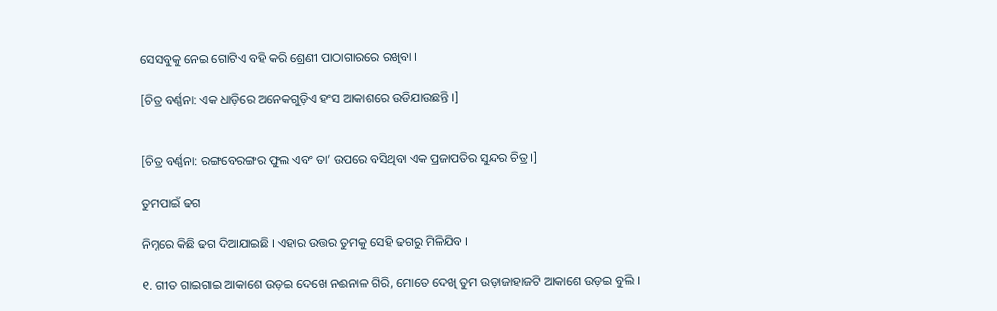ସେସବୁକୁ ନେଇ ଗୋଟିଏ ବହି କରି ଶ୍ରେଣୀ ପାଠାଗାରରେ ରଖିବା ।

[ଚିତ୍ର ବର୍ଣ୍ଣନା: ଏକ ଧାଡ଼ିରେ ଅନେକଗୁଡ଼ିଏ ହଂସ ଆକାଶରେ ଉଡିଯାଉଛନ୍ତି ।]


[ଚିତ୍ର ବର୍ଣ୍ଣନା: ରଙ୍ଗବେରଙ୍ଗର ଫୁଲ ଏବଂ ତା’ ଉପରେ ବସିଥିବା ଏକ ପ୍ରଜାପତିର ସୁନ୍ଦର ଚିତ୍ର ।]

ତୁମପାଇଁ ଢଗ

ନିମ୍ନରେ କିଛି ଢଗ ଦିଆଯାଇଛି । ଏହାର ଉତ୍ତର ତୁମକୁ ସେହି ଢଗରୁ ମିଳିଯିବ ।

୧. ଗୀତ ଗାଇଗାଇ ଆକାଶେ ଉଡ଼ଇ ଦେଖେ ନଈନାଳ ଗିରି, ମୋତେ ଦେଖି ତୁମ ଉଡ଼ାଜାହାଜଟି ଆକାଶେ ଉଡ଼ଇ ବୁଲି ।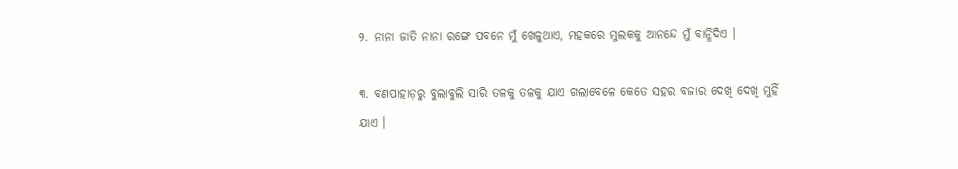୨. ନାନା ଜାତି ନାନା ରଙ୍ଗେ ପବନେ ମୁଁ ଖେଳୁଥାଏ, ମହକରେ ମୁଲକକୁ ଆନନ୍ଦେ ମୁଁ ବାନ୍ଧିଦିଏ ।

୩. ବଣପାହାଡ଼ରୁ ବୁଲାବୁଲି ସାରି ତଳକୁ ତଳକୁ ଯାଏ ଗଲାବେଳେ କେତେ ସହର ବଜାର ଦେଖି ଦେଖି ମୁହିଁ ଯାଏ ।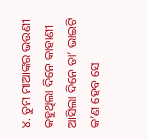୪. ତୁମ ମାଆଙ୍କର ଭଉଣୀ କହୁଥିଲା ଦିନେ କାହାଣୀ ଆସିଲା ଦିନେ ତା’ ଭାଇଟି କ’ଣ ହେବ ସେ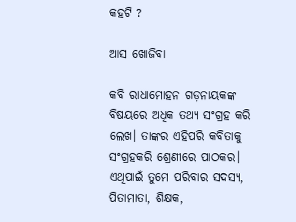କହଟି ?

ଆସ ଖୋଜିବା

କବି ରାଧାମୋହନ ଗଡ଼ନାୟକଙ୍କ ବିଷୟରେ ଅଧିକ ତଥ୍ୟ ସଂଗ୍ରହ କରି ଲେଖ। ତାଙ୍କର ଏହିପରି କବିତାକୁ ସଂଗ୍ରହକରି ଶ୍ରେଣୀରେ ପାଠକର। ଏଥିପାଇଁ ତୁମେ ପରିବାର ସଦସ୍ୟ, ପିତାମାତା, ଶିକ୍ଷକ,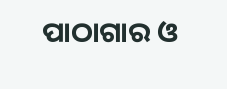ପାଠାଗାର ଓ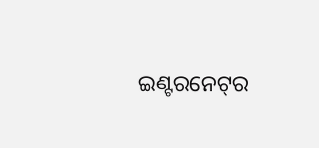ଇଣ୍ଟରନେଟ୍‌ର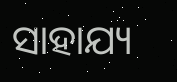ସାହାଯ୍ୟ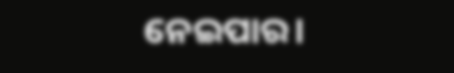ନେଇପାର।